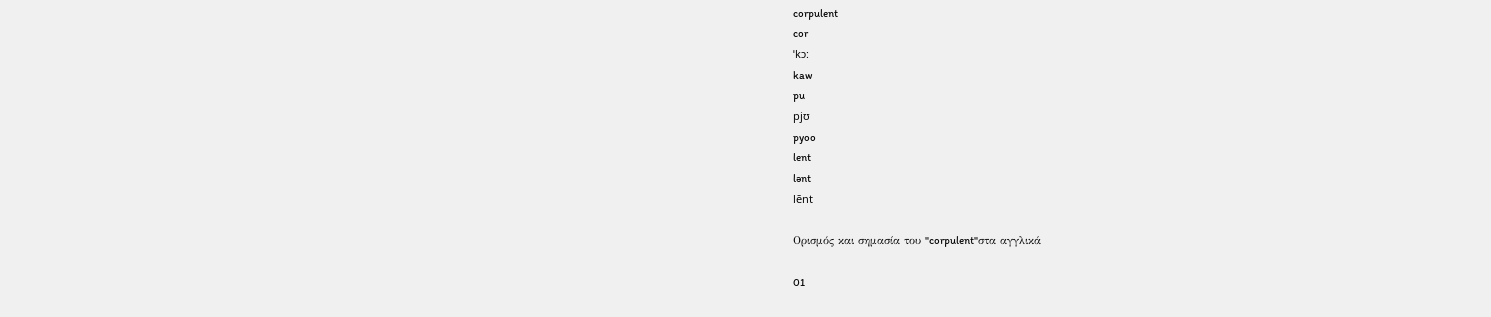corpulent
cor
ˈkɔ:
kaw
pu
pjʊ
pyoo
lent
lənt
lēnt

Ορισμός και σημασία του "corpulent"στα αγγλικά

01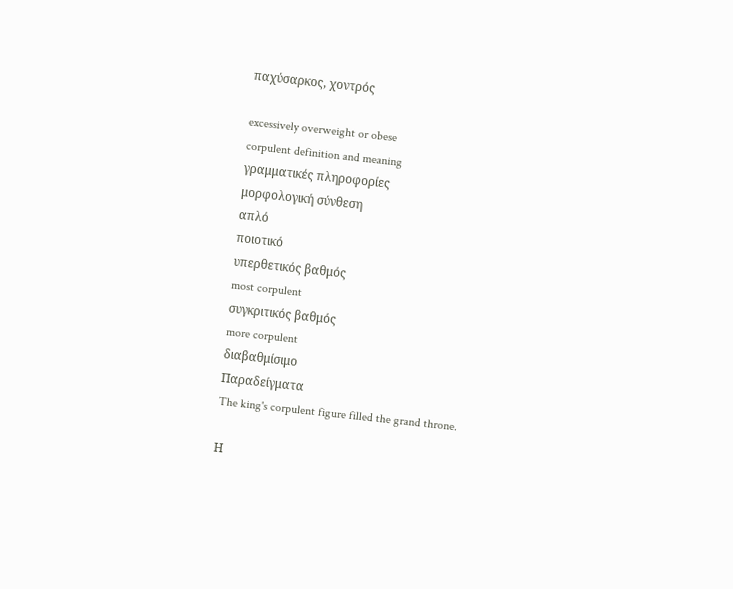παχύσαρκος, χοντρός

excessively overweight or obese
corpulent definition and meaning
γραμματικές πληροφορίες
μορφολογική σύνθεση
απλό
ποιοτικό
υπερθετικός βαθμός
most corpulent
συγκριτικός βαθμός
more corpulent
διαβαθμίσιμο
Παραδείγματα
The king's corpulent figure filled the grand throne.

Η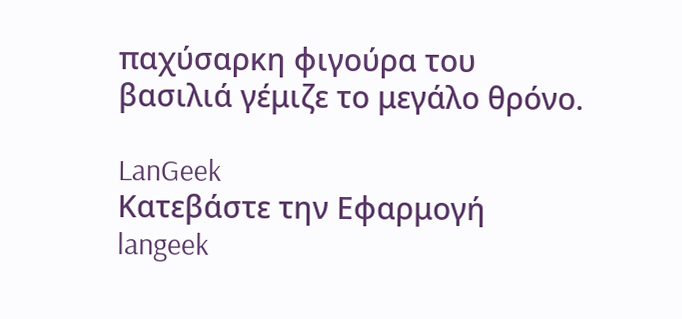παχύσαρκη φιγούρα του βασιλιά γέμιζε το μεγάλο θρόνο.

LanGeek
Κατεβάστε την Εφαρμογή
langeek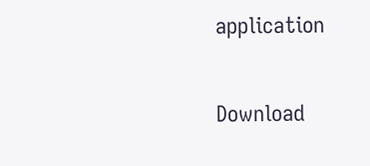application

Download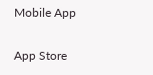Mobile App

App Store